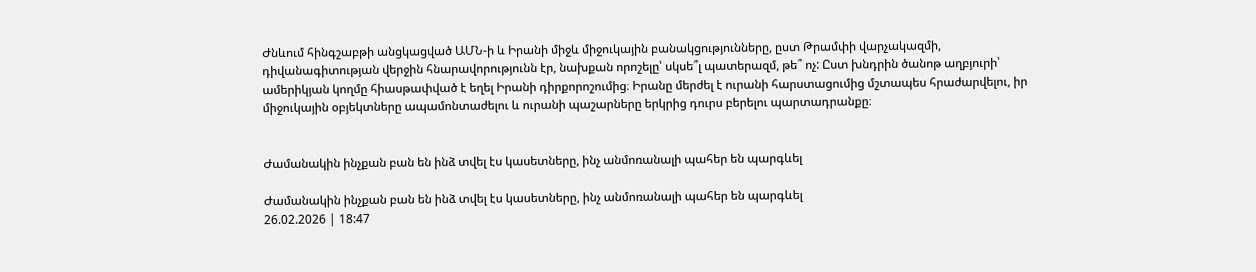Ժնևում հինգշաբթի անցկացված ԱՄՆ-ի և Իրանի միջև միջուկային բանակցությունները, ըստ Թրամփի վարչակազմի, դիվանագիտության վերջին հնարավորությունն էր, նախքան որոշելը՝ սկսե՞լ պատերազմ, թե՞ ոչ: Ըստ խնդրին ծանոթ աղբյուրի՝ ամերիկյան կողմը հիասթափված է եղել Իրանի դիրքորոշումից։ Իրանը մերժել է ուրանի հարստացումից մշտապես հրաժարվելու, իր միջուկային օբյեկտները ապամոնտաժելու և ուրանի պաշարները երկրից դուրս բերելու պարտադրանքը։


Ժամանակին ինչքան բան են ինձ տվել էս կասետները, ինչ անմոռանալի պահեր են պարգևել

Ժամանակին ինչքան բան են ինձ տվել էս կասետները, ինչ անմոռանալի պահեր են պարգևել
26.02.2026 | 18:47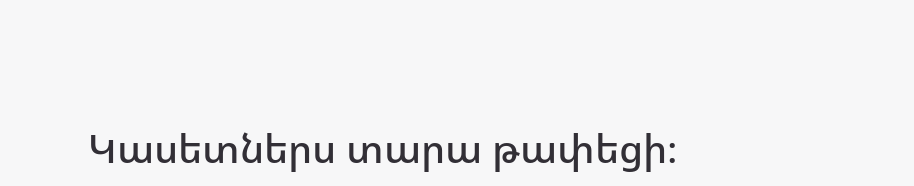Կասետներս տարա թափեցի։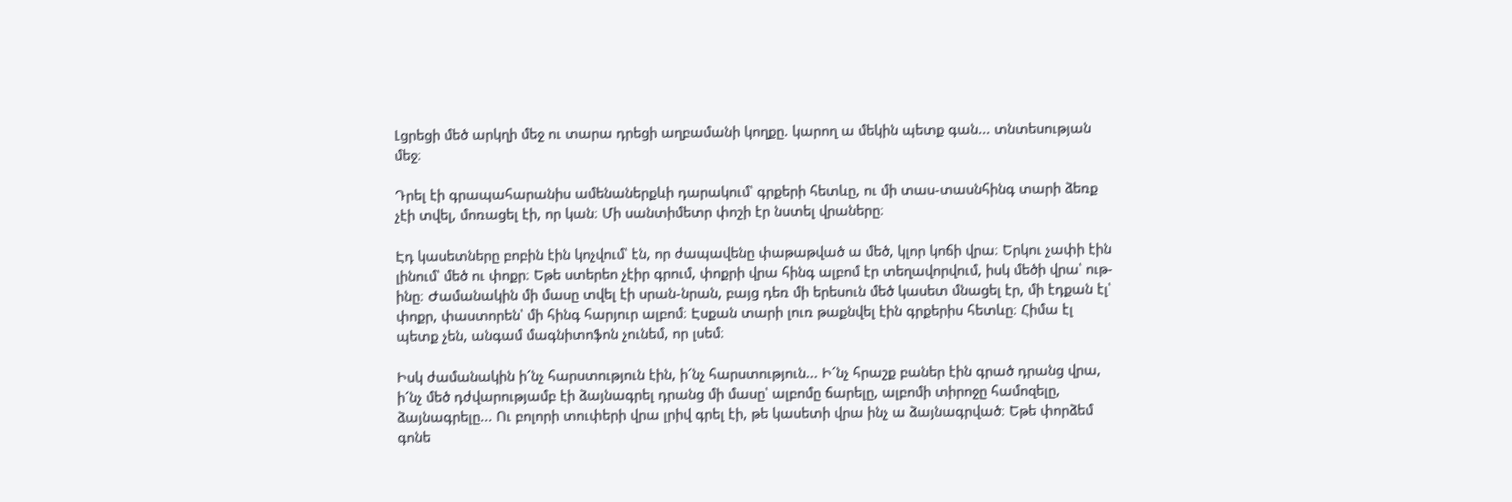Լցրեցի մեծ արկղի մեջ ու տարա դրեցի աղբամանի կողքը. կարող ա մեկին պետք գան... տնտեսության մեջ։

Դրել էի գրապահարանիս ամենաներքևի դարակում՝ գրքերի հետևը, ու մի տաս-տասնհինգ տարի ձեռք չէի տվել, մոռացել էի, որ կան։ Մի սանտիմետր փոշի էր նստել վրաները։

Էդ կասետները բոբին էին կոչվում՝ էն, որ ժապավենը փաթաթված ա մեծ, կլոր կոճի վրա։ Երկու չափի էին լինում՝ մեծ ու փոքր։ Եթե ստերեո չէիր գրում, փոքրի վրա հինգ ալբոմ էր տեղավորվում, իսկ մեծի վրա՝ ութ-ինը։ Ժամանակին մի մասը տվել էի սրան-նրան, բայց դեռ մի երեսուն մեծ կասետ մնացել էր, մի էդքան էլ՝ փոքր, փաստորեն՝ մի հինգ հարյուր ալբոմ։ Էսքան տարի լուռ թաքնվել էին գրքերիս հետևը։ Հիմա էլ պետք չեն, անգամ մագնիտոֆոն չունեմ, որ լսեմ։

Իսկ ժամանակին ի՜նչ հարստություն էին, ի՜նչ հարստություն... Ի՜նչ հրաշք բաներ էին գրած դրանց վրա, ի՜նչ մեծ դժվարությամբ էի ձայնագրել դրանց մի մասը՝ ալբոմը ճարելը, ալբոմի տիրոջը համոզելը, ձայնագրելը... Ու բոլորի տուփերի վրա լրիվ գրել էի, թե կասետի վրա ինչ ա ձայնագրված։ Եթե փորձեմ գոնե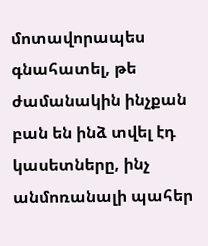մոտավորապես գնահատել, թե ժամանակին ինչքան բան են ինձ տվել էդ կասետները, ինչ անմոռանալի պահեր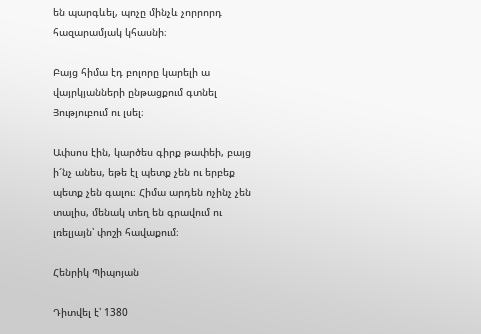են պարգևել, պոչը մինչև չորրորդ հազարամյակ կհասնի։

Բայց հիմա էդ բոլորը կարելի ա վայրկյանների ընթացքում գտնել Յություբում ու լսել։

Ափսոս էին, կարծես գիրք թափեի, բայց ի՜նչ անես, եթե էլ պետք չեն ու երբեք պետք չեն գալու։ Հիմա արդեն ոչինչ չեն տալիս, մենակ տեղ են գրավում ու լռելյայն՝ փոշի հավաքում։

Հենրիկ Պիպոյան

Դիտվել է՝ 1380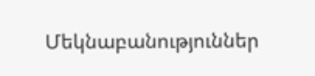Մեկնաբանություններ